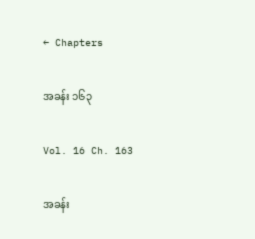← Chapters

အခန်း ၁၆၃

Vol. 16 Ch. 163

အခန်း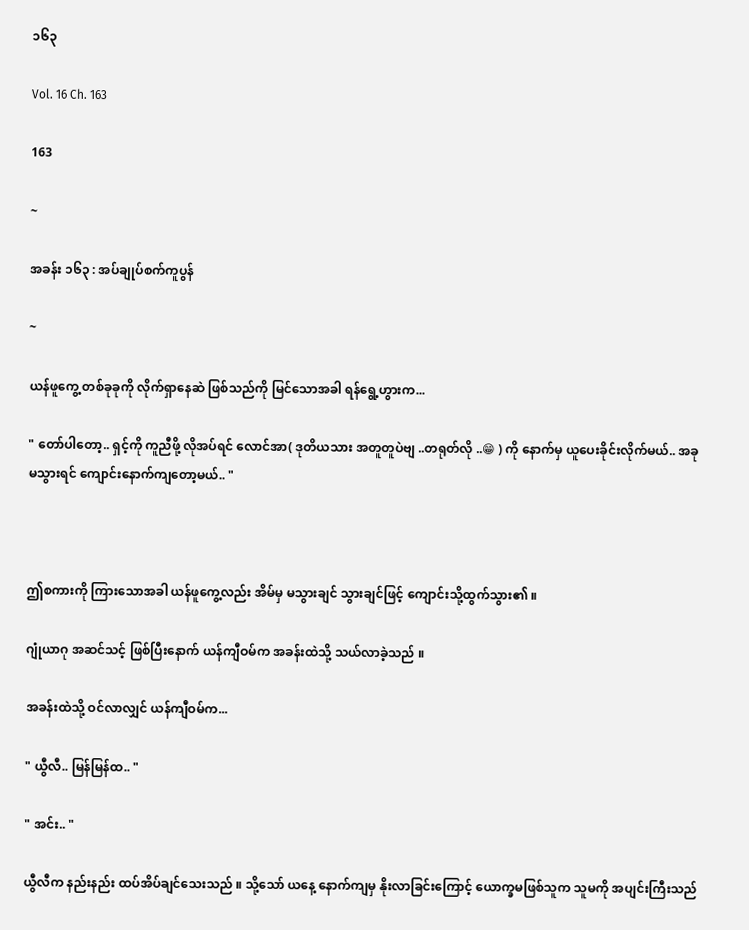၁၆၃

Vol. 16 Ch. 163

163

~

အခန်း ၁၆၃ : အပ်ချုပ်စက်ကူပွန်

~

ယန်ဖူကွေ့ တစ်ခုခုကို လိုက်ရှာနေဆဲ ဖြစ်သည်ကို မြင်သောအခါ ရန်ရွေ့ဟွားက...

" တော်ပါတော့.. ရှင့်ကို ကူညီဖို့ လိုအပ်ရင် လောင်အာ( ဒုတိယသား အတူတူပဲဗျ ..တရုတ်လို ..😁 ) ကို နောက်မှ ယူပေးခိုင်းလိုက်မယ်.. အခု မသွားရင် ကျောင်းနောက်ကျတော့မယ်.. "



ဤစကားကို ကြားသောအခါ ယန်ဖူကွေ့လည်း အိမ်မှ မသွားချင် သွားချင်ဖြင့် ကျောင်းသို့ထွက်သွား၏ ။

ဂျုံယာဂု အဆင်သင့် ဖြစ်ပြီးနောက် ယန်ကျီဝမ်က အခန်းထဲသို့ သယ်လာခဲ့သည် ။

အခန်းထဲသို့ ဝင်လာလျှင် ယန်ကျီဝမ်က...

" ယွီလီ.. မြန်မြန်ထ.. "

" အင်း.. "

ယွီလီက နည်းနည်း ထပ်အိပ်ချင်သေးသည် ။ သို့သော် ယနေ့ နောက်ကျမှ နိုးလာခြင်းကြောင့် ယောက္ခမဖြစ်သူက သူမကို အပျင်းကြီးသည်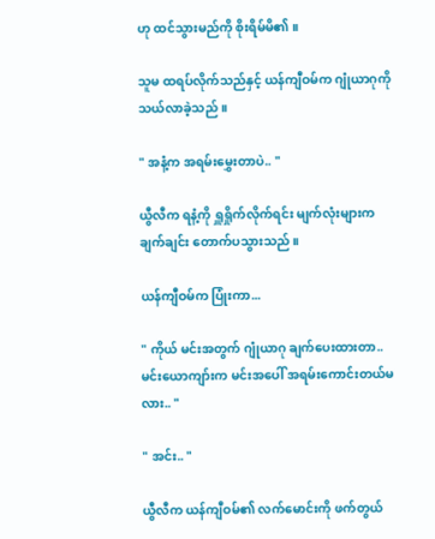ဟု ထင်သွားမည်ကို စိုးရိမ်မိ၏ ။

သူမ ထရပ်လိုက်သည်နှင့် ယန်ကျီဝမ်က ဂျုံယာဂုကို သယ်လာခဲ့သည် ။

" အနံ့က အရမ်းမွှေးတာပဲ.. "

ယွီလီက ရနံ့ကို ရှူရှိုက်လိုက်ရင်း မျက်လုံးများက ချက်ချင်း တောက်ပသွားသည် ။

ယန်ကျီဝမ်က ပြုံးကာ...

" ကိုယ် မင်းအတွက် ဂျုံယာဂု ချက်ပေးထားတာ.. မင်းယောကျာ်းက မင်းအပေါ် အရမ်းကောင်းတယ်မလား.. "

" အင်း.. "

ယွီလီက ယန်ကျီဝမ်၏ လက်မောင်းကို ဖက်တွယ်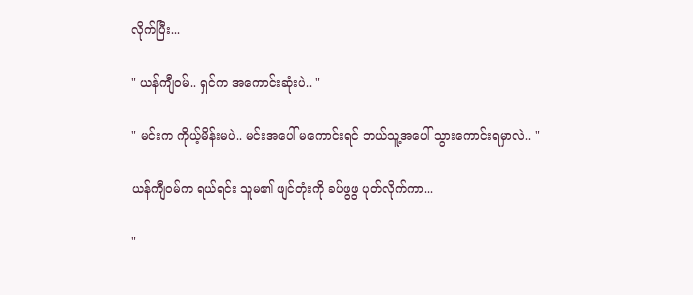လိုက်ပြီး...

" ယန်ကျီဝမ်.. ရှင်က အကောင်းဆုံးပဲ.. "

" မင်းက ကိုယ့်မိန်းမပဲ.. မင်းအပေါ် မကောင်းရင် ဘယ်သူ့အပေါ် သွားကောင်းရမှာလဲ.. "

ယန်ကျီဝမ်က ရယ်ရင်း သူမ၏ ဖျင်တုံးကို ခပ်ဖွဖွ ပုတ်လိုက်ကာ...

"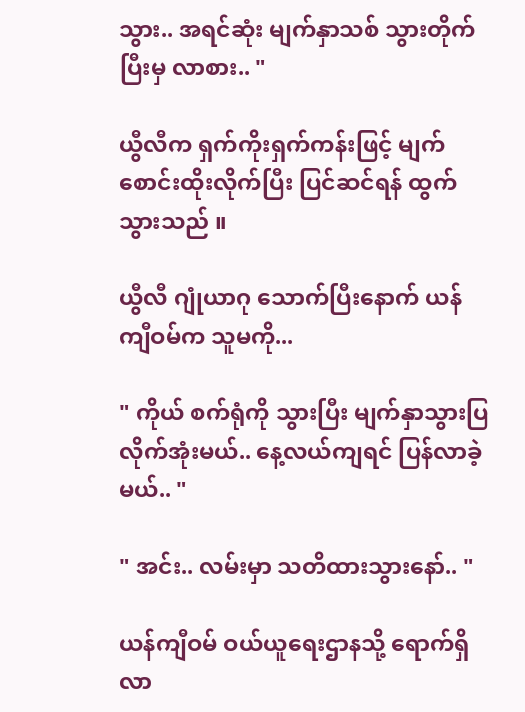သွား.. အရင်ဆုံး မျက်နှာသစ် သွားတိုက်ပြီးမှ လာစား.. "

ယွီလီက ရှက်ကိုးရှက်ကန်းဖြင့် မျက်စောင်းထိုးလိုက်ပြီး ပြင်ဆင်ရန် ထွက်သွားသည် ။

ယွီလီ ဂျုံယာဂု သောက်ပြီးနောက် ယန်ကျီဝမ်က သူမကို...

" ကိုယ် စက်ရုံကို သွားပြီး မျက်နှာသွားပြလိုက်အုံးမယ်.. နေ့လယ်ကျရင် ပြန်လာခဲ့မယ်.. "

" အင်း.. လမ်းမှာ သတိထားသွားနော်.. "

ယန်ကျီဝမ် ဝယ်ယူရေးဌာနသို့ ရောက်ရှိလာ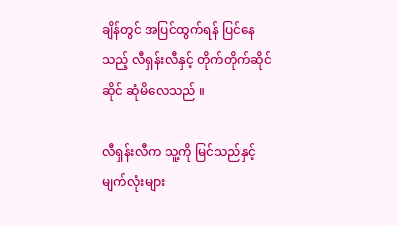ချိန်တွင် အပြင်ထွက်ရန် ပြင်နေသည့် လီရှန်းလီနှင့် တိုက်တိုက်ဆိုင်ဆိုင် ဆုံမိလေသည် ။

လီရှန်းလီက သူ့ကို မြင်သည်နှင့် မျက်လုံးများ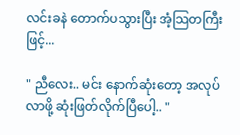လင်းခနဲ တောက်ပသွားပြီး အံ့သြတကြီးဖြင့်...

" ညီလေး.. မင်း နောက်ဆုံးတော့ အလုပ်လာဖို့ ဆုံးဖြတ်လိုက်ပြီပေါ့.. "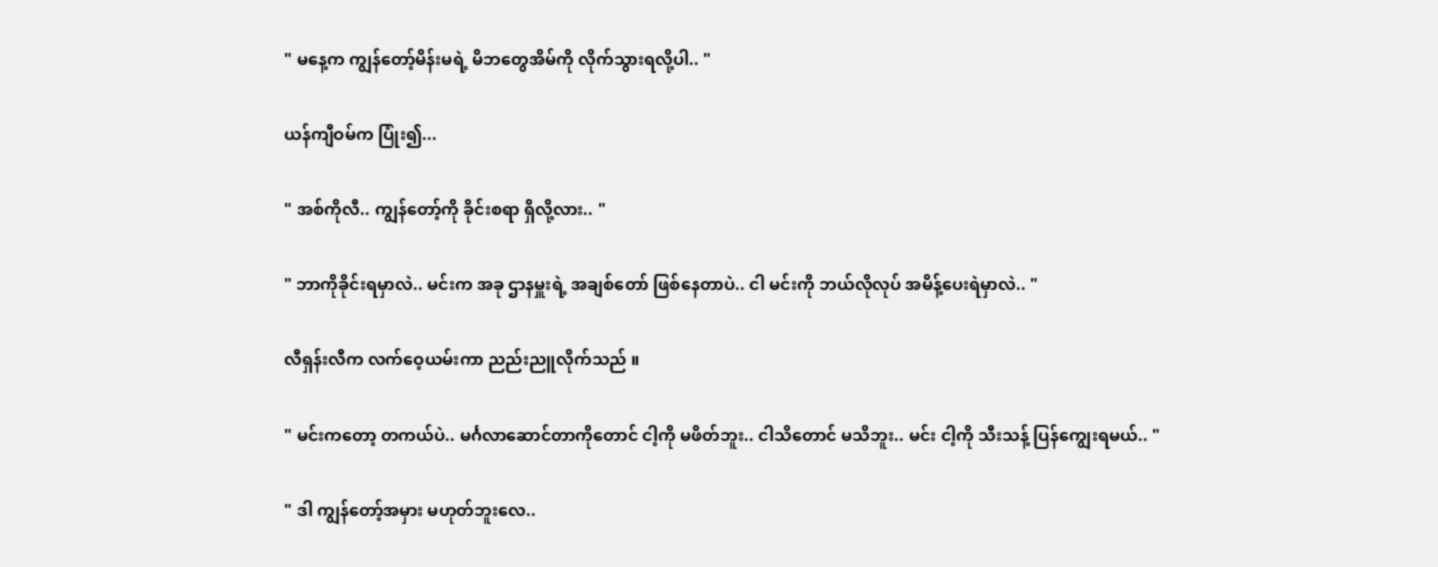" မနေ့က ကျွန်တော့်မိန်းမရဲ့ မိဘတွေအိမ်ကို လိုက်သွားရလို့ပါ.. "

ယန်ကျီဝမ်က ပြုံး၍...

" အစ်ကိုလီ.. ကျွန်တော့်ကို ခိုင်းစရာ ရှိလို့လား.. "

" ဘာကိုခိုင်းရမှာလဲ.. မင်းက အခု ဌာနမှူးရဲ့ အချစ်တော် ဖြစ်နေတာပဲ.. ငါ မင်းကို ဘယ်လိုလုပ် အမိန့်ပေးရဲမှာလဲ.. "

လီရှန်းလီက လက်ဝေ့ယမ်းကာ ညည်းညူလိုက်သည် ။

" မင်းကတော့ တကယ်ပဲ.. မင်္ဂလာဆောင်တာကိုတောင် ငါ့ကို မဖိတ်ဘူး.. ငါသိတောင် မသိဘူး.. မင်း ငါ့ကို သီးသန့် ပြန်ကျွေးရမယ်.. "

" ဒါ ကျွန်တော့်အမှား မဟုတ်ဘူးလေ..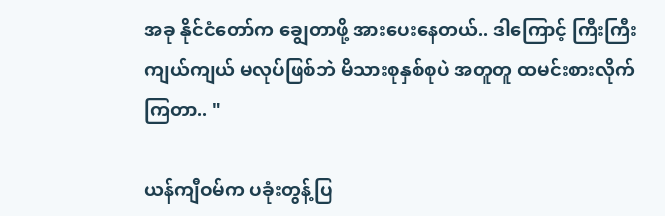အခု နိုင်ငံတော်က ချွေတာဖို့ အားပေးနေတယ်.. ဒါကြောင့် ကြီးကြီးကျယ်ကျယ် မလုပ်ဖြစ်ဘဲ မိသားစုနှစ်စုပဲ အတူတူ ထမင်းစားလိုက်ကြတာ.. "

ယန်ကျီဝမ်က ပခုံးတွန့်ပြ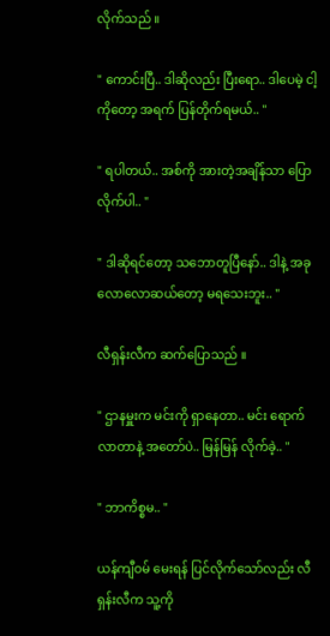လိုက်သည် ။

" ကောင်းပြီ.. ဒါဆိုလည်း ပြီးရော.. ဒါပေမဲ့ ငါ့ကိုတော့ အရက် ပြန်တိုက်ရမယ်.. "

" ရပါတယ်.. အစ်ကို အားတဲ့အချိန်သာ ပြောလိုက်ပါ.. "

" ဒါဆိုရင်တော့ သဘောတူပြီနော်.. ဒါနဲ့ အခု လောလောဆယ်တော့ မရသေးဘူး.. "

လီရှန်းလီက ဆက်ပြောသည် ။

" ဌာနမှူးက မင်းကို ရှာနေတာ.. မင်း ရောက်လာတာနဲ့ အတော်ပဲ.. မြန်မြန် လိုက်ခဲ့.. "

" ဘာကိစ္စမ.. "

ယန်ကျီဝမ် မေးရန် ပြင်လိုက်သော်လည်း လီရှန်းလီက သူ့ကို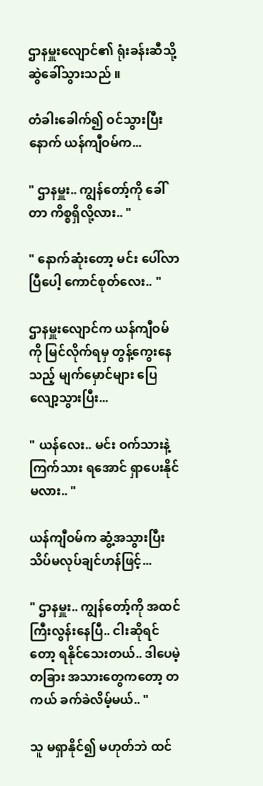ဌာနမှူးလျောင်၏ ရုံးခန်းဆီသို့ ဆွဲခေါ်သွားသည် ။

တံခါးခေါက်၍ ဝင်သွားပြီးနောက် ယန်ကျီဝမ်က...

" ဌာနမှူး.. ကျွန်တော့်ကို ခေါ်တာ ကိစ္စရှိလို့လား.. "

" နောက်ဆုံးတော့ မင်း ပေါ်လာပြီပေါ့ ကောင်စုတ်လေး.. "

ဌာနမှူးလျောင်က ယန်ကျီဝမ်ကို မြင်လိုက်ရမှ တွန့်ကွေးနေသည့် မျက်မှောင်များ ပြေလျော့သွားပြီး...

" ယန်လေး.. မင်း ဝက်သားနဲ့ ကြက်သား ရအောင် ရှာပေးနိုင်မလား.. "

ယန်ကျီဝမ်က ဆွံ့အသွားပြီး သိပ်မလုပ်ချင်ဟန်ဖြင့်...

" ဌာနမှူး.. ကျွန်တော့်ကို အထင်ကြီးလွန်းနေပြီ.. ငါးဆိုရင်တော့ ရနိုင်သေးတယ်.. ဒါပေမဲ့ တခြား အသားတွေကတော့ တကယ် ခက်ခဲလိမ့်မယ်.. "

သူ မရှာနိုင်၍ မဟုတ်ဘဲ ထင်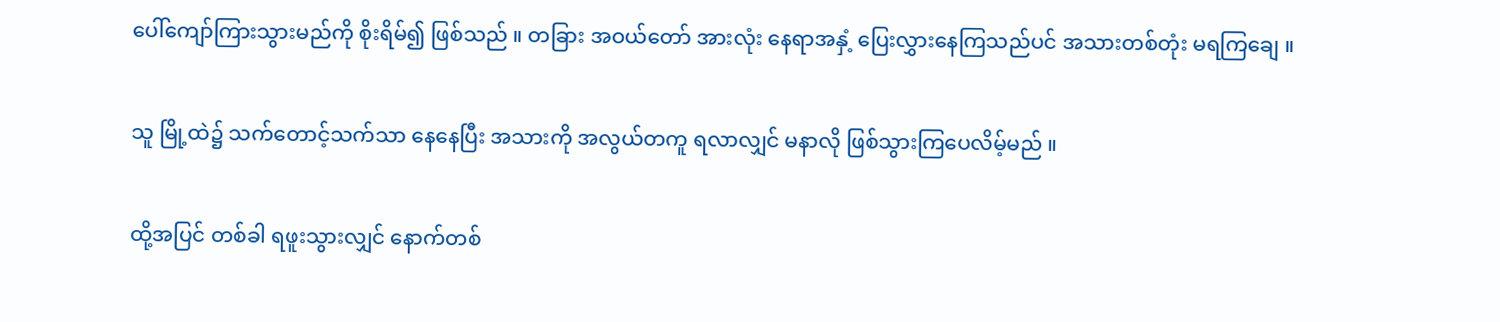ပေါ်ကျော်ကြားသွားမည်ကို စိုးရိမ်၍ ဖြစ်သည် ။ တခြား အဝယ်တော် အားလုံး နေရာအနှံ့ ပြေးလွှားနေကြသည်ပင် အသားတစ်တုံး မရကြချေ ။

သူ မြို့ထဲ၌ သက်တောင့်သက်သာ နေနေပြီး အသားကို အလွယ်တကူ ရလာလျှင် မနာလို ဖြစ်သွားကြပေလိမ့်မည် ။

ထို့အပြင် တစ်ခါ ရဖူးသွားလျှင် နောက်တစ်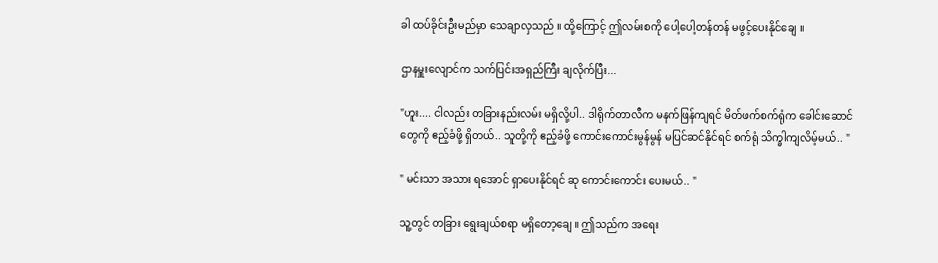ခါ ထပ်ခိုင်းဦးမည်မှာ သေချာလှသည် ။ ထို့ကြောင့် ဤလမ်းစကို ပေါ့ပေါ့တန်တန် မဖွင့်ပေးနိုင်ချေ ။

ဌာနမှူးလျောင်က သက်ပြင်းအရှည်ကြီး ချလိုက်ပြီး...

"ဟူး.... ငါလည်း တခြားနည်းလမ်း မရှိလို့ပါ.. ဒါရိုက်တာလီက မနက်ဖြန်ကျရင် မိတ်ဖက်စက်ရုံက ခေါင်းဆောင်တွေကို ဧည့်ခံဖို့ ရှိတယ်.. သူတို့ကို ဧည့်ခံဖို့ ကောင်းကောင်းမွန်မွန် မပြင်ဆင်နိုင်ရင် စက်ရုံ သိက္ခါကျလိမ့်မယ်.. "

" မင်းသာ အသား ရအောင် ရှာပေးနိုင်ရင် ဆု ကောင်းကောင်း ပေးမယ်.. "

သူ့တွင် တခြား ရွေးချယ်စရာ မရှိတော့ချေ ။ ဤသည်က အရေး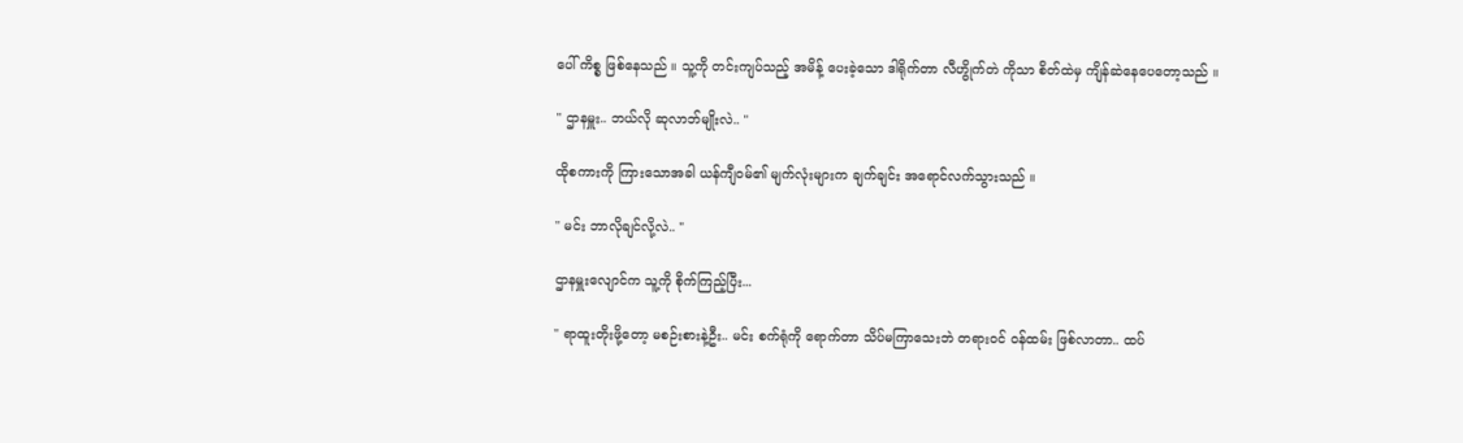ပေါ် ကိစ္စ ဖြစ်နေသည် ။ သူ့ကို တင်းကျပ်သည့် အမိန့် ပေးခဲ့သော ဒါရိုက်တာ လီဟွိုက်တဲ ကိုသာ စိတ်ထဲမှ ကျိန်ဆဲနေပေတော့သည် ။

" ဌာနမှူး.. ဘယ်လို ဆုလာဘ်မျိုးလဲ.. "

ထိုစကားကို ကြားသောအခါ ယန်ကျီဝမ်၏ မျက်လုံးများက ချက်ချင်း အရောင်လက်သွားသည် ။

" မင်း ဘာလိုချင်လို့လဲ.. "

ဌာနမှူးလျောင်က သူ့ကို စိုက်ကြည့်ပြီး...

" ရာထူးတိုးဖို့တော့ မစဉ်းစားနဲ့ဦး.. မင်း စက်ရုံကို ရောက်တာ သိပ်မကြာသေးဘဲ တရားဝင် ဝန်ထမ်း ဖြစ်လာတာ.. ထပ်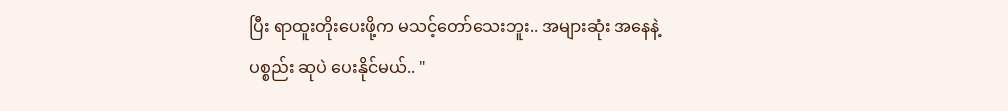ပြီး ရာထူးတိုးပေးဖို့က မသင့်တော်သေးဘူး.. အများဆုံး အနေနဲ့ ပစ္စည်း ဆုပဲ ပေးနိုင်မယ်.. "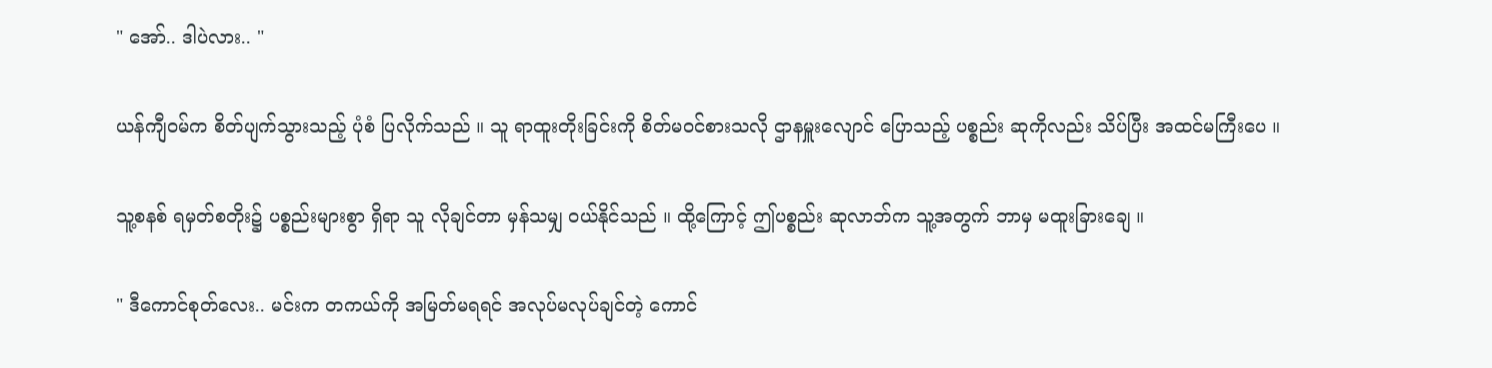" အော်.. ဒါပဲလား.. "

ယန်ကျီဝမ်က စိတ်ပျက်သွားသည့် ပုံစံ ပြလိုက်သည် ။ သူ ရာထူးတိုးခြင်းကို စိတ်မဝင်စားသလို ဌာနမှူးလျောင် ပြောသည့် ပစ္စည်း ဆုကိုလည်း သိပ်ပြီး အထင်မကြီးပေ ။

သူ့စနစ် ရမှတ်စတိုး၌ ပစ္စည်းများစွာ ရှိရာ သူ လိုချင်တာ မှန်သမျှ ဝယ်နိုင်သည် ။ ထို့ကြောင့် ဤပစ္စည်း ဆုလာဘ်က သူ့အတွက် ဘာမှ မထူးခြားချေ ။

" ဒီကောင်စုတ်လေး.. မင်းက တကယ်ကို အမြတ်မရရင် အလုပ်မလုပ်ချင်တဲ့ ကောင်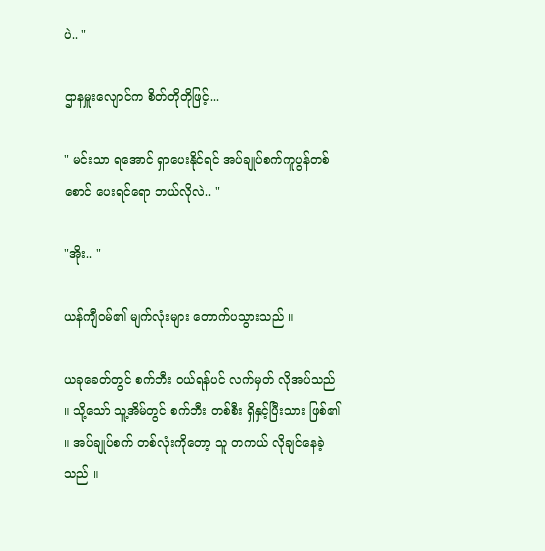ပဲ.. "

ဌာနမှူးလျောင်က စိတ်တိုတိုဖြင့်...

" မင်းသာ ရအောင် ရှာပေးနိုင်ရင် အပ်ချုပ်စက်ကူပွန်တစ်စောင် ပေးရင်ရော ဘယ်လိုလဲ.. "

"အိုး.. "

ယန်ကျီဝမ်၏ မျက်လုံးများ တောက်ပသွားသည် ။

ယခုခေတ်တွင် စက်ဘီး ဝယ်ရန်ပင် လက်မှတ် လိုအပ်သည် ။ သို့သော် သူ့အိမ်တွင် စက်ဘီး တစ်စီး ရှိနှင့်ပြီးသား ဖြစ်၏ ။ အပ်ချုပ်စက် တစ်လုံးကိုတော့ သူ တကယ် လိုချင်နေခဲ့သည် ။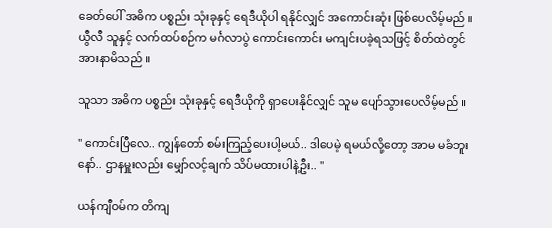ခေတ်ပေါ် အဓိက ပစ္စည်း သုံးခုနှင့် ရေဒီယိုပါ ရနိုင်လျှင် အကောင်းဆုံး ဖြစ်ပေလိမ့်မည် ။ ယွီလီ သူနှင့် လက်ထပ်စဉ်က မင်္ဂလာပွဲ ကောင်းကောင်း မကျင်းပခဲ့ရသဖြင့် စိတ်ထဲတွင် အားနာမိသည် ။

သူသာ အဓိက ပစ္စည်း သုံးခုနှင့် ရေဒီယိုကို ရှာပေးနိုင်လျှင် သူမ ပျော်သွားပေလိမ့်မည် ။

" ကောင်းပြီလေ.. ကျွန်တော် စမ်းကြည့်ပေးပါ့မယ်.. ဒါပေမဲ့ ရမယ်လို့တော့ အာမ မခံဘူးနော်.. ဌာနမှူးလည်း မျှော်လင့်ချက် သိပ်မထားပါနဲ့ဦး.. "

ယန်ကျီဝမ်က တိကျ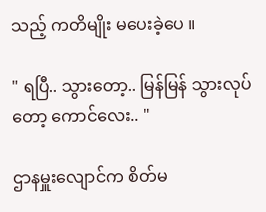သည့် ကတိမျိုး မပေးခဲ့ပေ ။

" ရပြီ.. သွားတော့.. မြန်မြန် သွားလုပ်တော့ ကောင်လေး.. "

ဌာနမှူးလျောင်က စိတ်မ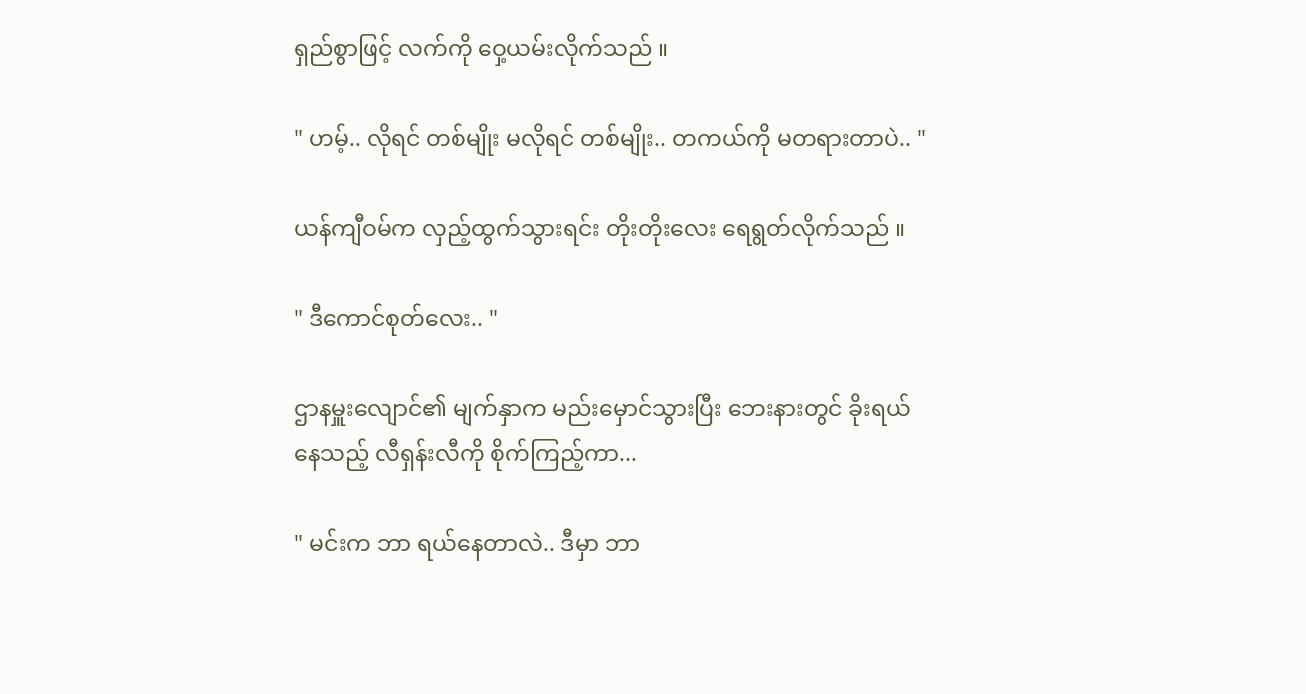ရှည်စွာဖြင့် လက်ကို ဝှေ့ယမ်းလိုက်သည် ။

" ဟမ့်.. လိုရင် တစ်မျိုး မလိုရင် တစ်မျိုး.. တကယ်ကို မတရားတာပဲ.. "

ယန်ကျီဝမ်က လှည့်ထွက်သွားရင်း တိုးတိုးလေး ရေရွတ်လိုက်သည် ။

" ဒီကောင်စုတ်လေး.. "

ဌာနမှူးလျောင်၏ မျက်နှာက မည်းမှောင်သွားပြီး ဘေးနားတွင် ခိုးရယ်နေသည့် လီရှန်းလီကို စိုက်ကြည့်ကာ...

" မင်းက ဘာ ရယ်နေတာလဲ.. ဒီမှာ ဘာ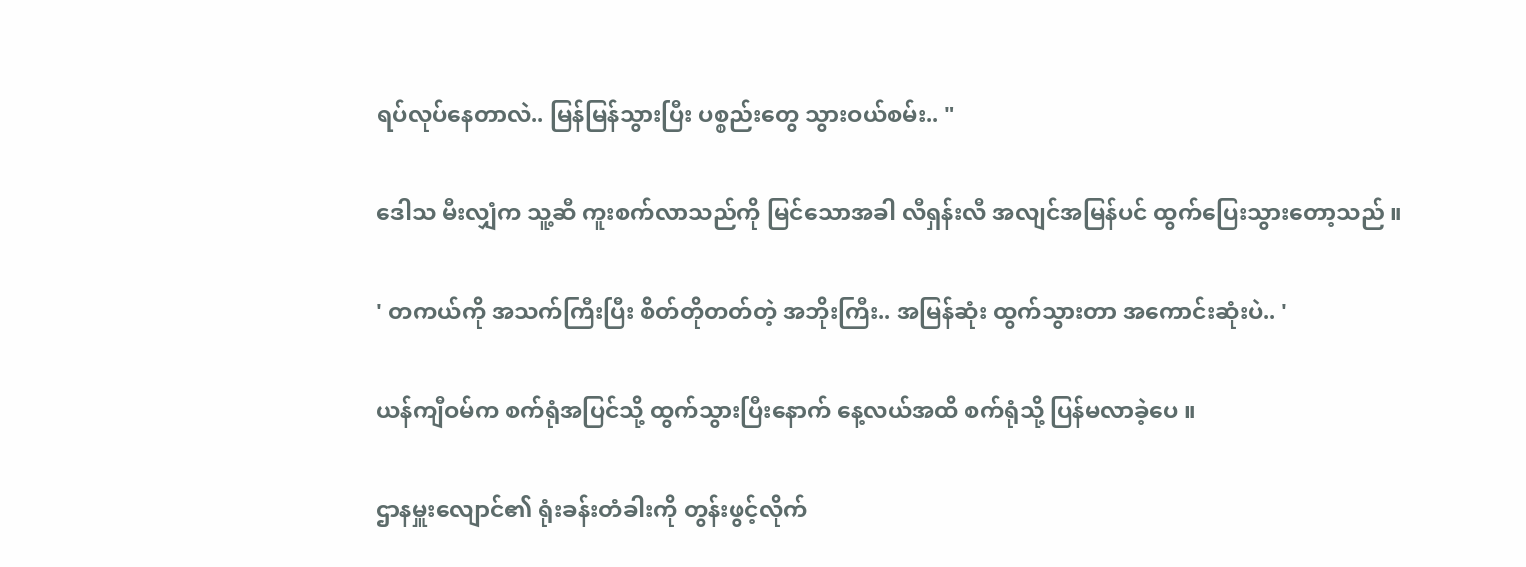ရပ်လုပ်နေတာလဲ.. မြန်မြန်သွားပြီး ပစ္စည်းတွေ သွားဝယ်စမ်း.. "

ဒေါသ မီးလျှံက သူ့ဆီ ကူးစက်လာသည်ကို မြင်သောအခါ လီရှန်းလီ အလျင်အမြန်ပင် ထွက်ပြေးသွားတော့သည် ။

' တကယ်ကို အသက်ကြီးပြီး စိတ်တိုတတ်တဲ့ အဘိုးကြီး.. အမြန်ဆုံး ထွက်သွားတာ အကောင်းဆုံးပဲ.. '

ယန်ကျီဝမ်က စက်ရုံအပြင်သို့ ထွက်သွားပြီးနောက် နေ့လယ်အထိ စက်ရုံသို့ ပြန်မလာခဲ့ပေ ။

ဌာနမှူးလျောင်၏ ရုံးခန်းတံခါးကို တွန်းဖွင့်လိုက်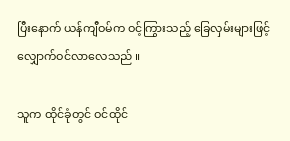ပြီးနောက် ယန်ကျီဝမ်က ဝင့်ကြွားသည့် ခြေလှမ်းများဖြင့် လျှောက်ဝင်လာလေသည် ။

သူက ထိုင်ခုံတွင် ဝင်ထိုင်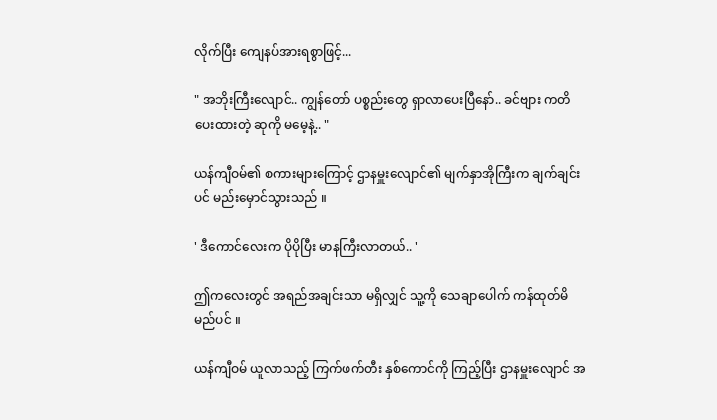လိုက်ပြီး ကျေနပ်အားရစွာဖြင့်...

" အဘိုးကြီးလျောင်.. ကျွန်တော် ပစ္စည်းတွေ ရှာလာပေးပြီနော်.. ခင်ဗျား ကတိပေးထားတဲ့ ဆုကို မမေ့နဲ့.. "

ယန်ကျီဝမ်၏ စကားများကြောင့် ဌာနမှူးလျောင်၏ မျက်နှာအိုကြီးက ချက်ချင်းပင် မည်းမှောင်သွားသည် ။

' ဒီကောင်လေးက ပိုပိုပြီး မာနကြီးလာတယ်.. '

ဤကလေးတွင် အရည်အချင်းသာ မရှိလျှင် သူ့ကို သေချာပေါက် ကန်ထုတ်မိမည်ပင် ။

ယန်ကျီဝမ် ယူလာသည့် ကြက်ဖက်တီး နှစ်ကောင်ကို ကြည့်ပြီး ဌာနမှူးလျောင် အ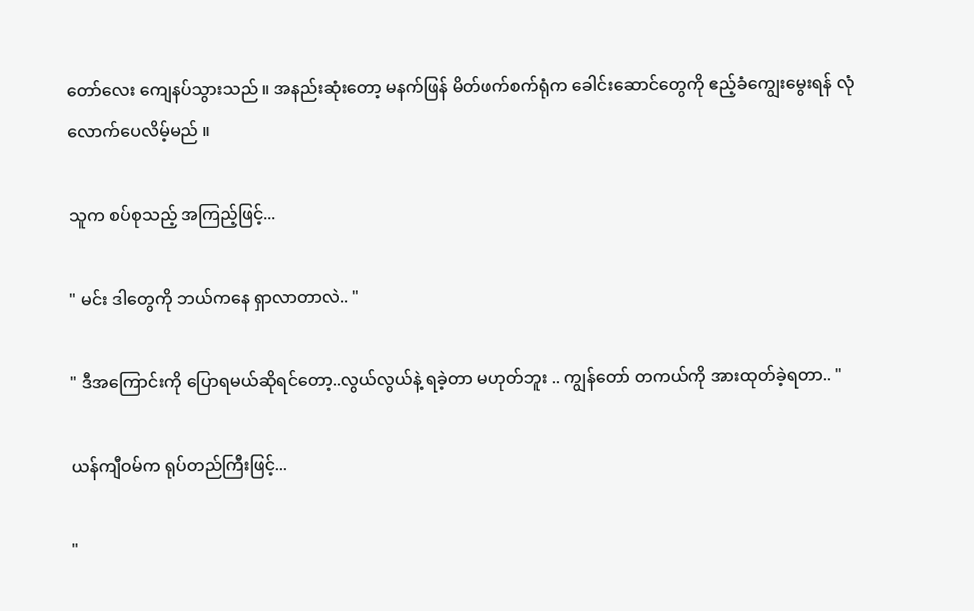တော်လေး ကျေနပ်သွားသည် ။ အနည်းဆုံးတော့ မနက်ဖြန် မိတ်ဖက်စက်ရုံက ခေါင်းဆောင်တွေကို ဧည့်ခံကျွေးမွေးရန် လုံလောက်ပေလိမ့်မည် ။

သူက စပ်စုသည့် အကြည့်ဖြင့်...

" မင်း ဒါတွေကို ဘယ်ကနေ ရှာလာတာလဲ.. "

" ဒီအကြောင်းကို ပြောရမယ်ဆိုရင်တော့..လွယ်လွယ်နဲ့ ရခဲ့တာ မဟုတ်ဘူး .. ကျွန်တော် တကယ်ကို အားထုတ်ခဲ့ရတာ.. "

ယန်ကျီဝမ်က ရုပ်တည်ကြီးဖြင့်...

"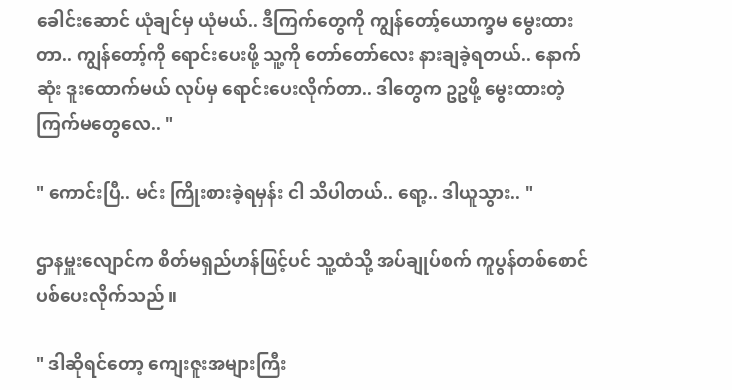ခေါင်းဆောင် ယုံချင်မှ ယုံမယ်.. ဒီကြက်တွေကို ကျွန်တော့်ယောက္ခမ မွေးထားတာ.. ကျွန်တော့်ကို ရောင်းပေးဖို့ သူ့ကို တော်တော်လေး နားချခဲ့ရတယ်.. နောက်ဆုံး ဒူးထောက်မယ် လုပ်မှ ရောင်းပေးလိုက်တာ.. ဒါတွေက ဥဥဖို့ မွေးထားတဲ့ ကြက်မတွေလေ.. "

" ကောင်းပြီ.. မင်း ကြိုးစားခဲ့ရမှန်း ငါ သိပါတယ်.. ရော့.. ဒါယူသွား.. "

ဌာနမှူးလျောင်က စိတ်မရှည်ဟန်ဖြင့်ပင် သူ့ထံသို့ အပ်ချုပ်စက် ကူပွန်တစ်စောင် ပစ်ပေးလိုက်သည် ။

" ဒါဆိုရင်တော့ ကျေးဇူးအများကြီး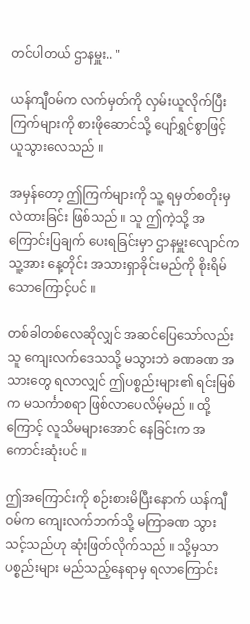တင်ပါတယ် ဌာနမှူး.. "

ယန်ကျီဝမ်က လက်မှတ်ကို လှမ်းယူလိုက်ပြီး ကြက်များကို စားဖိုဆောင်သို့ ပျော်ရွှင်စွာဖြင့် ယူသွားလေသည် ။

အမှန်တော့ ဤကြက်များကို သူ့ ရမှတ်စတိုးမှ လဲထားခြင်း ဖြစ်သည် ။ သူ ဤကဲ့သို့ အကြောင်းပြချက် ပေးရခြင်းမှာ ဌာနမှူးလျောင်က သူ့အား နေ့တိုင်း အသားရှာခိုင်းမည်ကို စိုးရိမ်သောကြောင့်ပင် ။

တစ်ခါတစ်လေဆိုလျှင် အဆင်ပြေသော်လည်း သူ ကျေးလက်ဒေသသို့ မသွားဘဲ ခဏခဏ အသားတွေ ရလာလျှင် ဤပစ္စည်းများ၏ ရင်းမြစ်က မသင်္ကာစရာ ဖြစ်လာပေလိမ့်မည် ။ ထို့ကြောင့် လူသိမများအောင် နေခြင်းက အကောင်းဆုံးပင် ။

ဤအကြောင်းကို စဉ်းစားမိပြီးနောက် ယန်ကျီဝမ်က ကျေးလက်ဘက်သို့ မကြာခဏ သွားသင့်သည်ဟု ဆုံးဖြတ်လိုက်သည် ။ သို့မှသာ ပစ္စည်းများ မည်သည့်နေရာမှ ရလာကြောင်း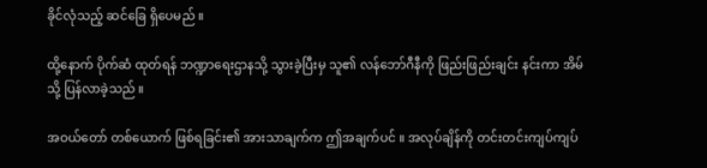ခိုင်လုံသည့် ဆင်ခြေ ရှိပေမည် ။

ထို့နောက် ပိုက်ဆံ ထုတ်ရန် ဘဏ္ဍာရေးဌာနသို့ သွားခဲ့ပြီးမှ သူ၏ လန်ဘော်ဂီနီကို ဖြည်းဖြည်းချင်း နင်းကာ အိမ်သို့ ပြန်လာခဲ့သည် ။

အဝယ်တော် တစ်ယောက် ဖြစ်ရခြင်း၏ အားသာချက်က ဤအချက်ပင် ။ အလုပ်ချိန်ကို တင်းတင်းကျပ်ကျပ်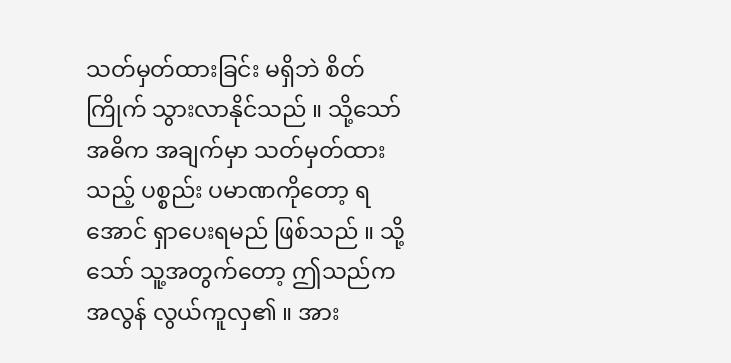သတ်မှတ်ထားခြင်း မရှိဘဲ စိတ်ကြိုက် သွားလာနိုင်သည် ။ သို့သော် အဓိက အချက်မှာ သတ်မှတ်ထားသည့် ပစ္စည်း ပမာဏကိုတော့ ရအောင် ရှာပေးရမည် ဖြစ်သည် ။ သို့သော် သူ့အတွက်တော့ ဤသည်က အလွန် လွယ်ကူလှ၏ ။ အား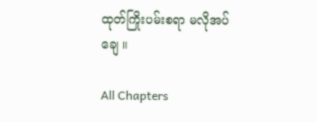ထုတ်ကြိုးပမ်းစရာ မလိုအပ်ချေ ။

All Chapters